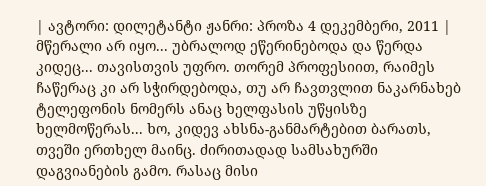| ავტორი: დილეტანტი ჟანრი: პროზა 4 დეკემბერი, 2011 |
მწერალი არ იყო... უბრალოდ ეწერინებოდა და წერდა კიდეც... თავისთვის უფრო. თორემ პროფესიით, რაიმეს ჩაწერაც კი არ სჭირდებოდა, თუ არ ჩავთვლით ნაკარნახებ ტელეფონის ნომერს ანაც ხელფასის უწყისზე ხელმოწერას... ხო, კიდევ ახსნა-განმარტებით ბარათს, თვეში ერთხელ მაინც. ძირითადად სამსახურში დაგვიანების გამო. რასაც მისი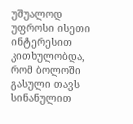უშუალოდ უფროსი ისეთი ინტერესით კითხულობდა, რომ ბოლოში გასული თავს სინანულით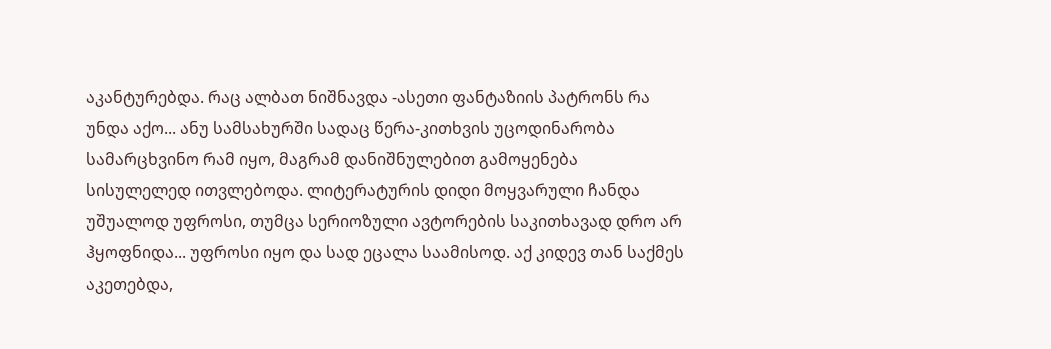აკანტურებდა. რაც ალბათ ნიშნავდა -ასეთი ფანტაზიის პატრონს რა უნდა აქო... ანუ სამსახურში სადაც წერა-კითხვის უცოდინარობა სამარცხვინო რამ იყო, მაგრამ დანიშნულებით გამოყენება სისულელედ ითვლებოდა. ლიტერატურის დიდი მოყვარული ჩანდა უშუალოდ უფროსი, თუმცა სერიოზული ავტორების საკითხავად დრო არ ჰყოფნიდა... უფროსი იყო და სად ეცალა საამისოდ. აქ კიდევ თან საქმეს აკეთებდა,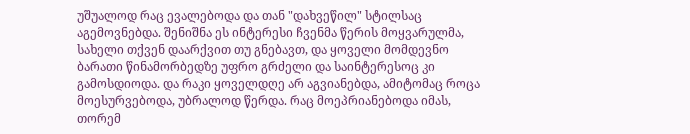უშუალოდ რაც ევალებოდა და თან "დახვეწილ" სტილსაც აგემოვნებდა. შენიშნა ეს ინტერესი ჩვენმა წერის მოყვარულმა, სახელი თქვენ დაარქვით თუ გნებავთ, და ყოველი მომდევნო ბარათი წინამორბედზე უფრო გრძელი და საინტერესოც კი გამოსდიოდა. და რაკი ყოველდღე არ აგვიანებდა, ამიტომაც როცა მოესურვებოდა, უბრალოდ წერდა. რაც მოეპრიანებოდა იმას, თორემ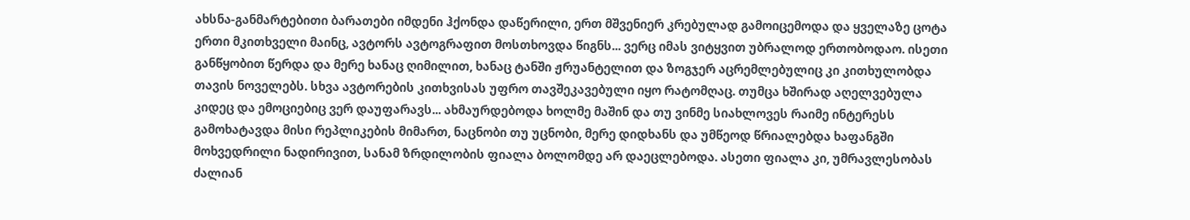ახსნა-განმარტებითი ბარათები იმდენი ჰქონდა დაწერილი, ერთ მშვენიერ კრებულად გამოიცემოდა და ყველაზე ცოტა ერთი მკითხველი მაინც, ავტორს ავტოგრაფით მოსთხოვდა წიგნს... ვერც იმას ვიტყვით უბრალოდ ერთობოდაო. ისეთი განწყობით წერდა და მერე ხანაც ღიმილით, ხანაც ტანში ჟრუანტელით და ზოგჯერ აცრემლებულიც კი კითხულობდა თავის ნოველებს. სხვა ავტორების კითხვისას უფრო თავშეკავებული იყო რატომღაც. თუმცა ხშირად აღელვებულა კიდეც და ემოციებიც ვერ დაუფარავს... ახმაურდებოდა ხოლმე მაშინ და თუ ვინმე სიახლოვეს რაიმე ინტერესს გამოხატავდა მისი რეპლიკების მიმართ, ნაცნობი თუ უცნობი, მერე დიდხანს და უმწეოდ წრიალებდა ხაფანგში მოხვედრილი ნადირივით, სანამ ზრდილობის ფიალა ბოლომდე არ დაეცლებოდა. ასეთი ფიალა კი, უმრავლესობას ძალიან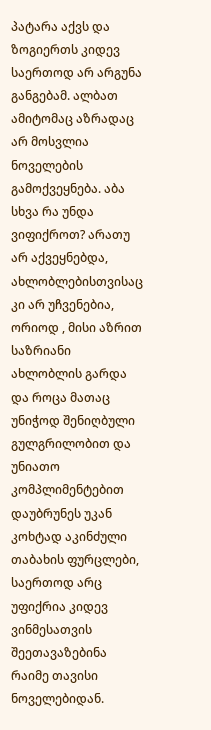პატარა აქვს და ზოგიერთს კიდევ საერთოდ არ არგუნა განგებამ. ალბათ ამიტომაც აზრადაც არ მოსვლია ნოველების გამოქვეყნება. აბა სხვა რა უნდა ვიფიქროთ? არათუ არ აქვეყნებდა, ახლობლებისთვისაც კი არ უჩვენებია, ორიოდ , მისი აზრით საზრიანი ახლობლის გარდა და როცა მათაც უნიჭოდ შენიღბული გულგრილობით და უნიათო კომპლიმენტებით დაუბრუნეს უკან კოხტად აკინძული თაბახის ფურცლები, საერთოდ არც უფიქრია კიდევ ვინმესათვის შეეთავაზებინა რაიმე თავისი ნოველებიდან.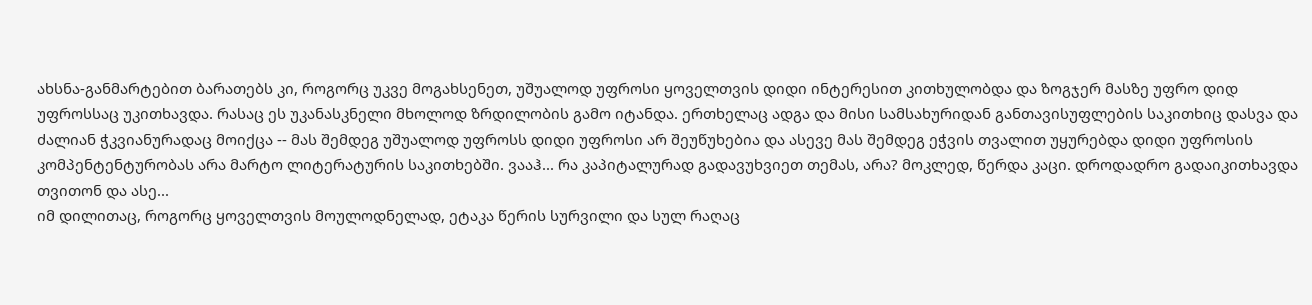ახსნა-განმარტებით ბარათებს კი, როგორც უკვე მოგახსენეთ, უშუალოდ უფროსი ყოველთვის დიდი ინტერესით კითხულობდა და ზოგჯერ მასზე უფრო დიდ უფროსსაც უკითხავდა. რასაც ეს უკანასკნელი მხოლოდ ზრდილობის გამო იტანდა. ერთხელაც ადგა და მისი სამსახურიდან განთავისუფლების საკითხიც დასვა და ძალიან ჭკვიანურადაც მოიქცა -- მას შემდეგ უშუალოდ უფროსს დიდი უფროსი არ შეუწუხებია და ასევე მას შემდეგ ეჭვის თვალით უყურებდა დიდი უფროსის კომპენტენტურობას არა მარტო ლიტერატურის საკითხებში. ვააჰ... რა კაპიტალურად გადავუხვიეთ თემას, არა? მოკლედ, წერდა კაცი. დროდადრო გადაიკითხავდა თვითონ და ასე...
იმ დილითაც, როგორც ყოველთვის მოულოდნელად, ეტაკა წერის სურვილი და სულ რაღაც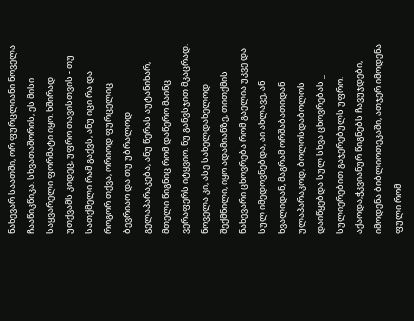ნახევარ საათში, ორ ფურცლიანი ნოველა ჩააწიკწიკა. სხვათაშორის, ეს მისი საყვარელი ფორმატი იყო. ხშირად უთქვამს კიდეც, უფრო თავისთვის - თუ სათქმელი რამ გაქვს, ანუ იცი რა და როგორ თქვა, ორიოდ ფურცელიც ბევრიაო და თუ უბრალოდ გელაპარაკება, ანუ წერას აუტანიხარ, მთელი წიგნიც რომ დაწერო მაინც ვერაფერს იტყვიო. ნუ განვსჯით მკაცრად. ნოველა კი, ასე სახელდახელოდ შექმნილი, იყო ადამიანზე, თითქმის ნახევარი ცხოვრება რომ გაელია უკვე და სულ იმედოვნებდა, აი ახლავე, ან ხვალიდან, მაგრამ ორშაბათიდან ულაპარაკოდ, ბოლოსდაბოლოს დაიწყებდა სულ სხვა ცხოვრებას _ სულიერებით გაჯერებულს უფრო. აქაოდა,ჭკვიანურ წიგნებს ჩავუჯდები, იმოდენა ბიბლიოთეკაში, ათჯერ იმოდენა ფული რომ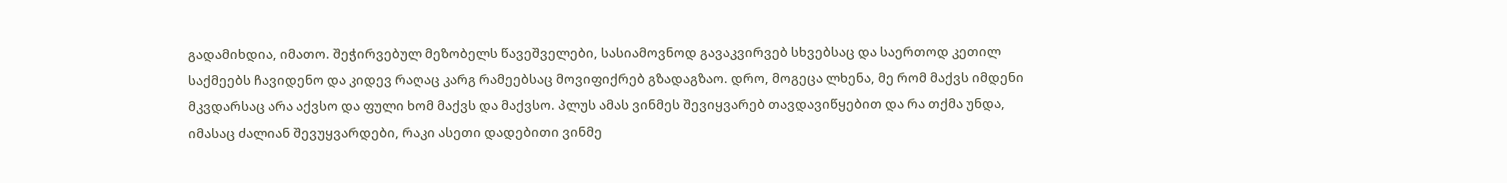გადამიხდია, იმათო. შეჭირვებულ მეზობელს წავეშველები, სასიამოვნოდ გავაკვირვებ სხვებსაც და საერთოდ კეთილ საქმეებს ჩავიდენო და კიდევ რაღაც კარგ რამეებსაც მოვიფიქრებ გზადაგზაო. დრო, მოგეცა ლხენა, მე რომ მაქვს იმდენი მკვდარსაც არა აქვსო და ფული ხომ მაქვს და მაქვსო. პლუს ამას ვინმეს შევიყვარებ თავდავიწყებით და რა თქმა უნდა, იმასაც ძალიან შევუყვარდები, რაკი ასეთი დადებითი ვინმე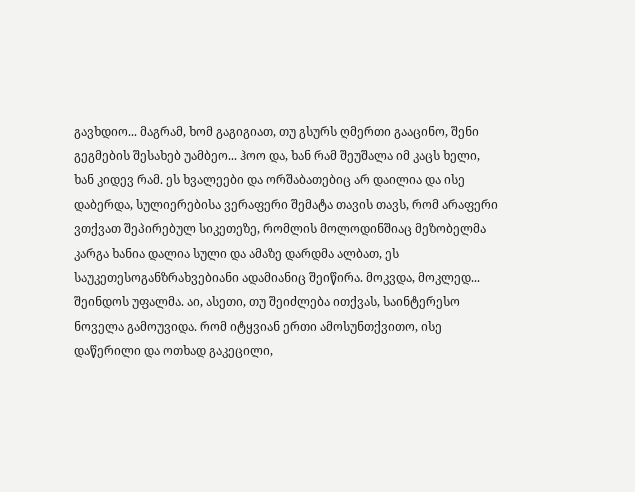გავხდიო... მაგრამ, ხომ გაგიგიათ, თუ გსურს ღმერთი გააცინო, შენი გეგმების შესახებ უამბეო... ჰოო და, ხან რამ შეუშალა იმ კაცს ხელი, ხან კიდევ რამ. ეს ხვალეები და ორშაბათებიც არ დაილია და ისე დაბერდა, სულიერებისა ვერაფერი შემატა თავის თავს, რომ არაფერი ვთქვათ შეპირებულ სიკეთეზე, რომლის მოლოდინშიაც მეზობელმა კარგა ხანია დალია სული და ამაზე დარდმა ალბათ, ეს საუკეთესოგანზრახვებიანი ადამიანიც შეიწირა. მოკვდა, მოკლედ... შეინდოს უფალმა. აი, ასეთი, თუ შეიძლება ითქვას, საინტერესო ნოველა გამოუვიდა. რომ იტყვიან ერთი ამოსუნთქვითო, ისე დაწერილი და ოთხად გაკეცილი,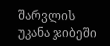შარვლის უკანა ჯიბეში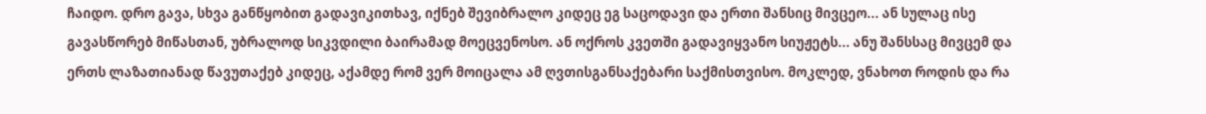ჩაიდო. დრო გავა, სხვა განწყობით გადავიკითხავ, იქნებ შევიბრალო კიდეც ეგ საცოდავი და ერთი შანსიც მივცეო... ან სულაც ისე გავასწორებ მიწასთან, უბრალოდ სიკვდილი ბაირამად მოეცვენოსო. ან ოქროს კვეთში გადავიყვანო სიუჟეტს... ანუ შანსსაც მივცემ და ერთს ლაზათიანად წავუთაქებ კიდეც, აქამდე რომ ვერ მოიცალა ამ ღვთისგანსაქებარი საქმისთვისო. მოკლედ, ვნახოთ როდის და რა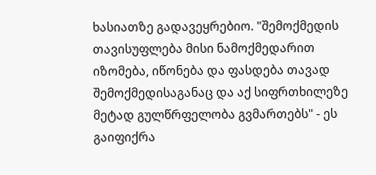ხასიათზე გადავეყრებიო. "შემოქმედის თავისუფლება მისი ნამოქმედარით იზომება, იწონება და ფასდება თავად შემოქმედისაგანაც და აქ სიფრთხილეზე მეტად გულწრფელობა გვმართებს" - ეს გაიფიქრა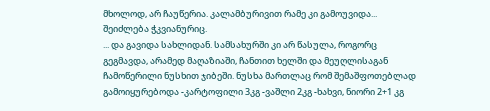მხოლოდ, არ ჩაუწერია. კალამბურივით რამე კი გამოუვიდა... შეიძლება ჭკვიანურიც.
... და გავიდა სახლიდან. სამსახურში კი არ წასულა, როგორც გეგმავდა, არამედ მაღაზიაში, ჩანთით ხელში და მეუღლისაგან ჩამოწერილი ნუსხით ჯიბეში. ნუსხა მართლაც რომ შემაშფოთებლად გამოიყურებოდა -კარტოფილი 3კგ -ვაშლი 2კგ -ხახვი, ნიორი 2+1 კგ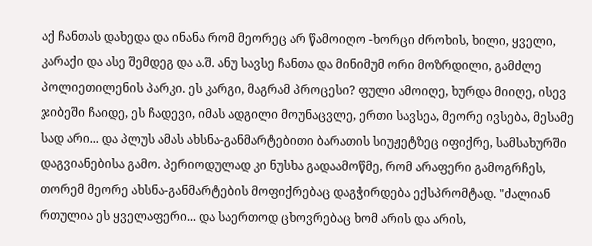აქ ჩანთას დახედა და ინანა რომ მეორეც არ წამოიღო -ხორცი ძროხის, ხილი, ყველი, კარაქი და ასე შემდეგ და ა.შ. ანუ სავსე ჩანთა და მინიმუმ ორი მოზრდილი, გამძლე პოლიეთილენის პარკი. ეს კარგი, მაგრამ პროცესი? ფული ამოიღე, ხურდა მიიღე, ისევ ჯიბეში ჩაიდე, ეს ჩადევი, იმას ადგილი მოუნაცვლე, ერთი სავსეა, მეორე ივსება, მესამე სად არი... და პლუს ამას ახსნა-განმარტებითი ბარათის სიუჟეტზეც იფიქრე, სამსახურში დაგვიანებისა გამო. პერიოდულად კი ნუსხა გადაამოწმე, რომ არაფერი გამოგრჩეს, თორემ მეორე ახსნა-განმარტების მოფიქრებაც დაგჭირდება ექსპრომტად. "ძალიან რთულია ეს ყველაფერი... და საერთოდ ცხოვრებაც ხომ არის და არის,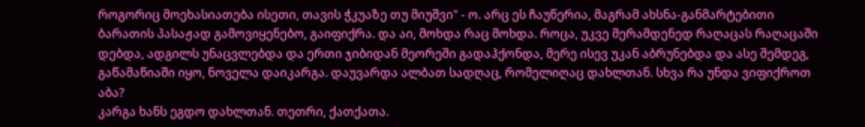როგორიც მოეხასიათება ისეთი, თავის ჭკუაზე თუ მიუშვი" - ო. არც ეს ჩაუწერია, მაგრამ ახსნა-განმარტებითი ბარათის პასაჟად გამოვიყენებო, გაიფიქრა. და აი, მოხდა რაც მოხდა. როცა, უკვე მერამდენედ რაღაცას რაღაცაში დებდა, ადგილს უნაცვლებდა და ერთი ჯიბიდან მეორეში გადაჰქონდა, მერე ისევ უკან აბრუნებდა და ასე შემდეგ, გაწამაწიაში იყო, ნოველა დაიკარგა. დაუვარდა ალბათ სადღაც, რომელიღაც დახლთან. სხვა რა უნდა ვიფიქროთ აბა?
კარგა ხანს ეგდო დახლთან. თეთრი, ქათქათა.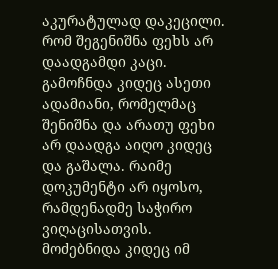აკურატულად დაკეცილი. რომ შეგენიშნა ფეხს არ დაადგამდი კაცი. გამოჩნდა კიდეც ასეთი ადამიანი, რომელმაც შენიშნა და არათუ ფეხი არ დაადგა აიღო კიდეც და გაშალა. რაიმე დოკუმენტი არ იყოსო, რამდენადმე საჭირო ვიღაცისათვის. მოძებნიდა კიდეც იმ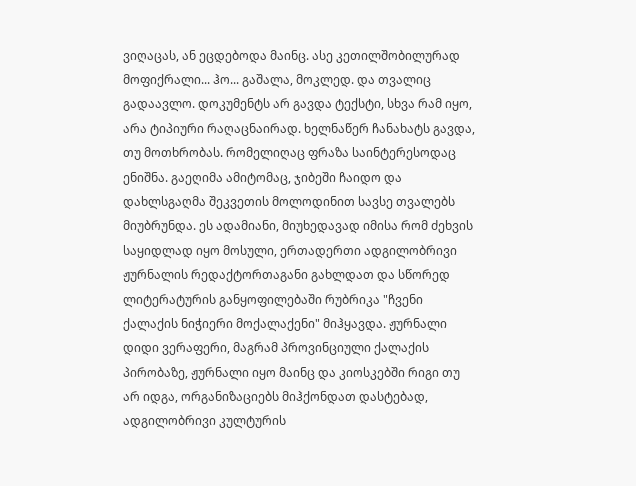ვიღაცას, ან ეცდებოდა მაინც. ასე კეთილშობილურად მოფიქრალი... ჰო... გაშალა, მოკლედ. და თვალიც გადაავლო. დოკუმენტს არ გავდა ტექსტი, სხვა რამ იყო, არა ტიპიური რაღაცნაირად. ხელნაწერ ჩანახატს გავდა, თუ მოთხრობას. რომელიღაც ფრაზა საინტერესოდაც ენიშნა. გაეღიმა ამიტომაც, ჯიბეში ჩაიდო და დახლსგაღმა შეკვეთის მოლოდინით სავსე თვალებს მიუბრუნდა. ეს ადამიანი, მიუხედავად იმისა რომ ძეხვის საყიდლად იყო მოსული, ერთადერთი ადგილობრივი ჟურნალის რედაქტორთაგანი გახლდათ და სწორედ ლიტერატურის განყოფილებაში რუბრიკა "ჩვენი ქალაქის ნიჭიერი მოქალაქენი" მიჰყავდა. ჟურნალი დიდი ვერაფერი, მაგრამ პროვინციული ქალაქის პირობაზე, ჟურნალი იყო მაინც და კიოსკებში რიგი თუ არ იდგა, ორგანიზაციებს მიჰქონდათ დასტებად, ადგილობრივი კულტურის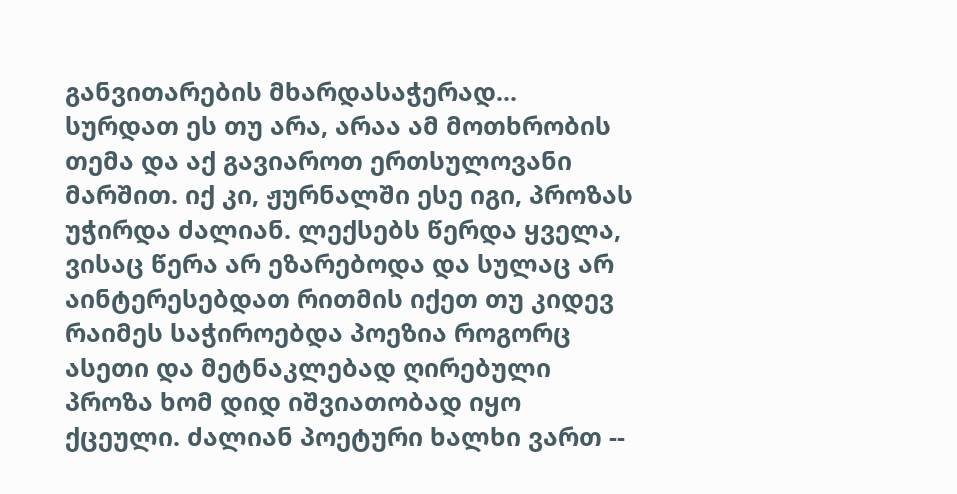განვითარების მხარდასაჭერად... სურდათ ეს თუ არა, არაა ამ მოთხრობის თემა და აქ გავიაროთ ერთსულოვანი მარშით. იქ კი, ჟურნალში ესე იგი, პროზას უჭირდა ძალიან. ლექსებს წერდა ყველა, ვისაც წერა არ ეზარებოდა და სულაც არ აინტერესებდათ რითმის იქეთ თუ კიდევ რაიმეს საჭიროებდა პოეზია როგორც ასეთი და მეტნაკლებად ღირებული პროზა ხომ დიდ იშვიათობად იყო ქცეული. ძალიან პოეტური ხალხი ვართ --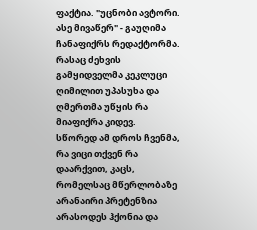ფაქტია. "უცნობი ავტორი. ასე მივაწერ" - გაუღიმა ჩანაფიქრს რედაქტორმა. რასაც ძეხვის გამყიდველმა კეკლუცი ღიმილით უპასუხა და ღმერთმა უწყის რა მიაფიქრა კიდევ.
სწორედ ამ დროს ჩვენმა, რა ვიცი თქვენ რა დაარქვით, კაცს, რომელსაც მწერლობაზე არანაირი პრეტენზია არასოდეს ჰქონია და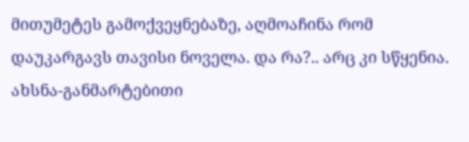მითუმეტეს გამოქვეყნებაზე, აღმოაჩინა რომ დაუკარგავს თავისი ნოველა. და რა?.. არც კი სწყენია. ახსნა-განმარტებითი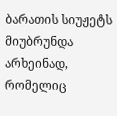ბარათის სიუჟეტს მიუბრუნდა არხეინად, რომელიც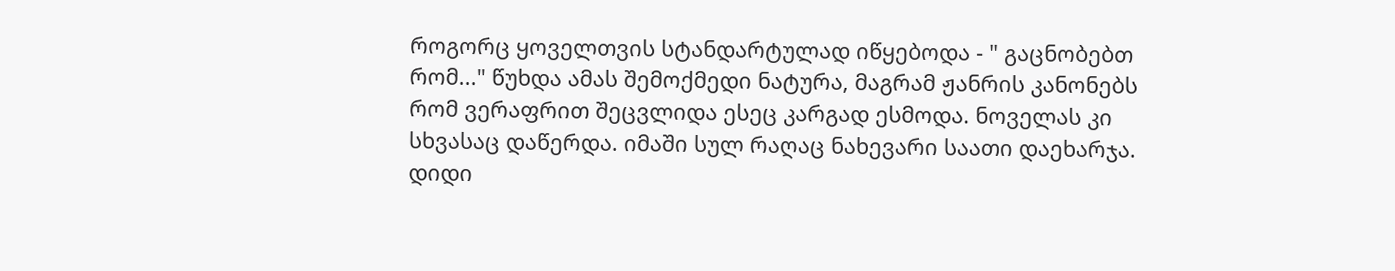როგორც ყოველთვის სტანდარტულად იწყებოდა - " გაცნობებთ რომ..." წუხდა ამას შემოქმედი ნატურა, მაგრამ ჟანრის კანონებს რომ ვერაფრით შეცვლიდა ესეც კარგად ესმოდა. ნოველას კი სხვასაც დაწერდა. იმაში სულ რაღაც ნახევარი საათი დაეხარჯა. დიდი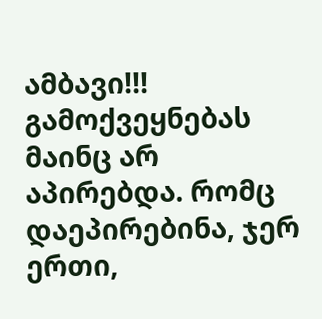ამბავი!!! გამოქვეყნებას მაინც არ აპირებდა. რომც დაეპირებინა, ჯერ ერთი,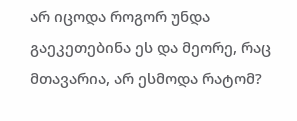არ იცოდა როგორ უნდა გაეკეთებინა ეს და მეორე, რაც მთავარია, არ ესმოდა რატომ?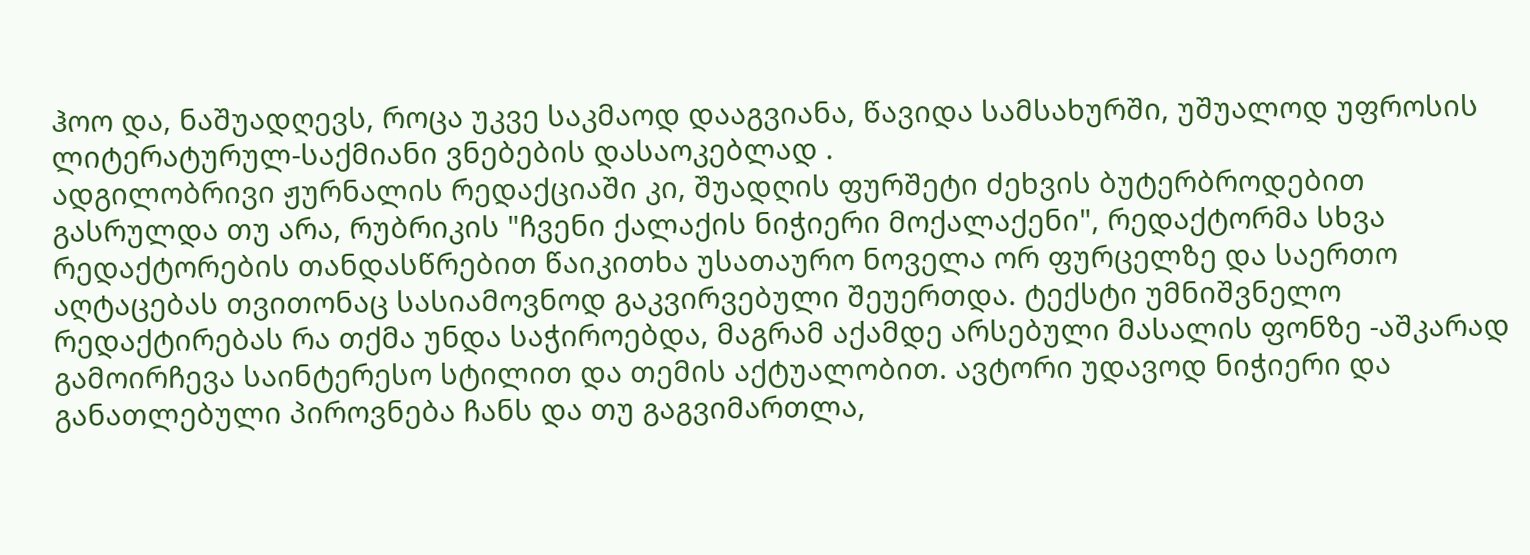ჰოო და, ნაშუადღევს, როცა უკვე საკმაოდ დააგვიანა, წავიდა სამსახურში, უშუალოდ უფროსის ლიტერატურულ-საქმიანი ვნებების დასაოკებლად .
ადგილობრივი ჟურნალის რედაქციაში კი, შუადღის ფურშეტი ძეხვის ბუტერბროდებით გასრულდა თუ არა, რუბრიკის "ჩვენი ქალაქის ნიჭიერი მოქალაქენი", რედაქტორმა სხვა რედაქტორების თანდასწრებით წაიკითხა უსათაურო ნოველა ორ ფურცელზე და საერთო აღტაცებას თვითონაც სასიამოვნოდ გაკვირვებული შეუერთდა. ტექსტი უმნიშვნელო რედაქტირებას რა თქმა უნდა საჭიროებდა, მაგრამ აქამდე არსებული მასალის ფონზე -აშკარად გამოირჩევა საინტერესო სტილით და თემის აქტუალობით. ავტორი უდავოდ ნიჭიერი და განათლებული პიროვნება ჩანს და თუ გაგვიმართლა,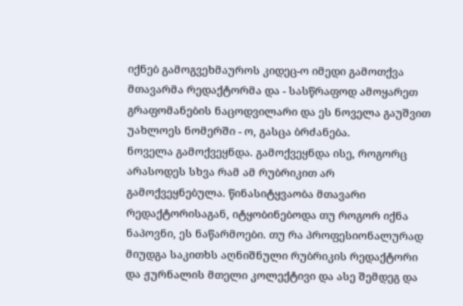იქნებ გამოგვეხმაუროს კიდეც-ო იმედი გამოთქვა მთავარმა რედაქტორმა და - სასწრაფოდ ამოყარეთ გრაფომანების ნაცოდვილარი და ეს ნოველა გაუშვით უახლოეს ნომერში - ო, გასცა ბრძანება.
ნოველა გამოქვეყნდა. გამოქვეყნდა ისე, როგორც არასოდეს სხვა რამ ამ რუბრიკით არ გამოქვეყნებულა. წინასიტყვაობა მთავარი რედაქტორისაგან, იტყობინებოდა თუ როგორ იქნა ნაპოვნი, ეს ნაწარმოები. თუ რა პროფესიონალურად მიუდგა საკითხს აღნიშნული რუბრიკის რედაქტორი და ჟურნალის მთელი კოლექტივი და ასე შემდეგ და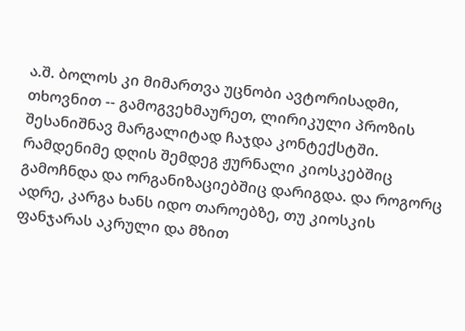ა.შ. ბოლოს კი მიმართვა უცნობი ავტორისადმი, თხოვნით -- გამოგვეხმაურეთ, ლირიკული პროზის შესანიშნავ მარგალიტად ჩაჯდა კონტექსტში. რამდენიმე დღის შემდეგ ჟურნალი კიოსკებშიც გამოჩნდა და ორგანიზაციებშიც დარიგდა. და როგორც ადრე, კარგა ხანს იდო თაროებზე, თუ კიოსკის ფანჯარას აკრული და მზით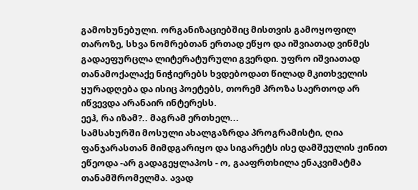გამოხუნებული. ორგანიზაციებშიც მისთვის გამოყოფილ თაროზე, სხვა ნომრებთან ერთად ეწყო და იშვიათად ვინმეს გადაეფურცლა ლიტერატურული გვერდი. უფრო იშვიათად თანამოქალაქე ნიჭიერებს ხვდებოდათ წილად მკითხველის ყურადღება და ისიც პოეტებს, თორემ პროზა საერთოდ არ იწვევდა არანაირ ინტერესს.
ეეჰ, რა იზამ?.. მაგრამ ერთხელ...
სამსახურში მოსული ახალგაზრდა პროგრამისტი, ღია ფანჯარასთან მიმდგარიყო და სიგარეტს ისე დამშეულის ჟინით ეწეოდა -არ გადაგეყლაპოს - ო, გააფრთხილა ენაკვიმატმა თანამშრომელმა. ავად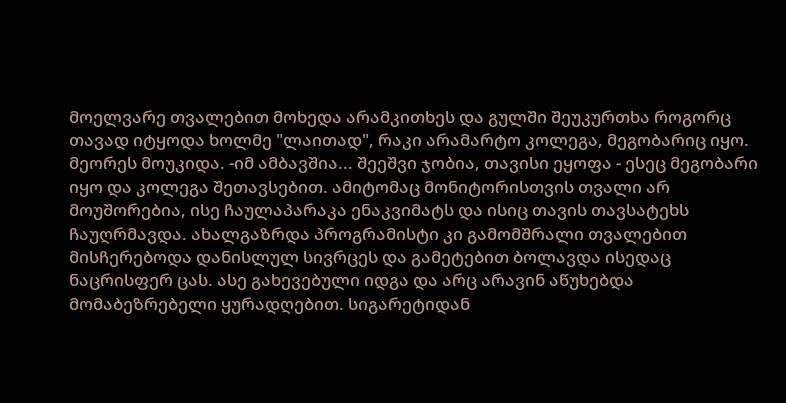მოელვარე თვალებით მოხედა არამკითხეს და გულში შეუკურთხა როგორც თავად იტყოდა ხოლმე "ლაითად", რაკი არამარტო კოლეგა, მეგობარიც იყო. მეორეს მოუკიდა. -იმ ამბავშია... შეეშვი ჯობია, თავისი ეყოფა - ესეც მეგობარი იყო და კოლეგა შეთავსებით. ამიტომაც მონიტორისთვის თვალი არ მოუშორებია, ისე ჩაულაპარაკა ენაკვიმატს და ისიც თავის თავსატეხს ჩაუღრმავდა. ახალგაზრდა პროგრამისტი კი გამომშრალი თვალებით მისჩერებოდა დანისლულ სივრცეს და გამეტებით ბოლავდა ისედაც ნაცრისფერ ცას. ასე გახევებული იდგა და არც არავინ აწუხებდა მომაბეზრებელი ყურადღებით. სიგარეტიდან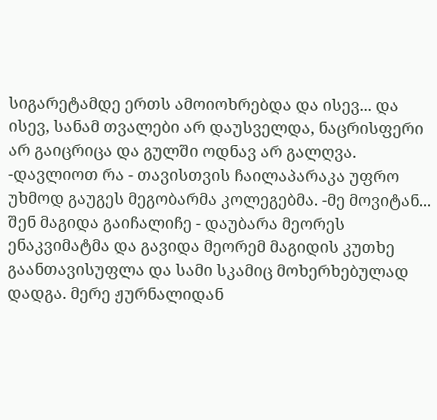სიგარეტამდე ერთს ამოიოხრებდა და ისევ... და ისევ, სანამ თვალები არ დაუსველდა, ნაცრისფერი არ გაიცრიცა და გულში ოდნავ არ გალღვა. -დავლიოთ რა - თავისთვის ჩაილაპარაკა უფრო უხმოდ გაუგეს მეგობარმა კოლეგებმა. -მე მოვიტან... შენ მაგიდა გაიჩალიჩე - დაუბარა მეორეს ენაკვიმატმა და გავიდა მეორემ მაგიდის კუთხე გაანთავისუფლა და სამი სკამიც მოხერხებულად დადგა. მერე ჟურნალიდან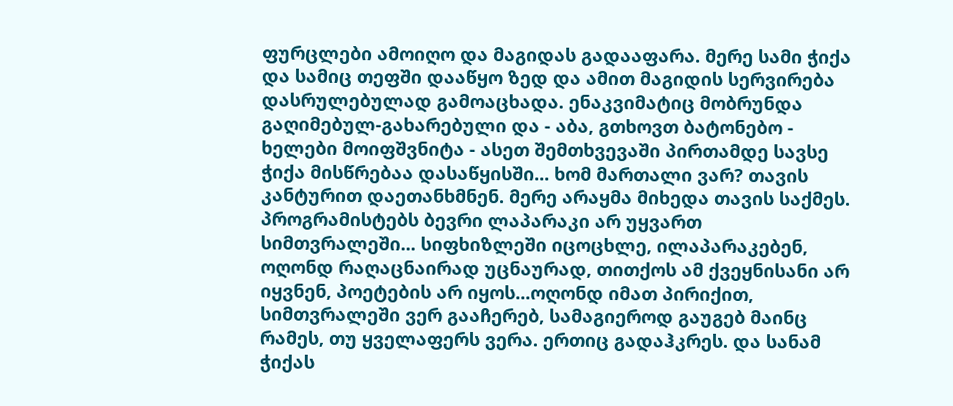ფურცლები ამოიღო და მაგიდას გადააფარა. მერე სამი ჭიქა და სამიც თეფში დააწყო ზედ და ამით მაგიდის სერვირება დასრულებულად გამოაცხადა. ენაკვიმატიც მობრუნდა გაღიმებულ-გახარებული და - აბა, გთხოვთ ბატონებო - ხელები მოიფშვნიტა - ასეთ შემთხვევაში პირთამდე სავსე ჭიქა მისწრებაა დასაწყისში... ხომ მართალი ვარ? თავის კანტურით დაეთანხმნენ. მერე არაყმა მიხედა თავის საქმეს. პროგრამისტებს ბევრი ლაპარაკი არ უყვართ სიმთვრალეში... სიფხიზლეში იცოცხლე, ილაპარაკებენ, ოღონდ რაღაცნაირად უცნაურად, თითქოს ამ ქვეყნისანი არ იყვნენ, პოეტების არ იყოს...ოღონდ იმათ პირიქით, სიმთვრალეში ვერ გააჩერებ, სამაგიეროდ გაუგებ მაინც რამეს, თუ ყველაფერს ვერა. ერთიც გადაჰკრეს. და სანამ ჭიქას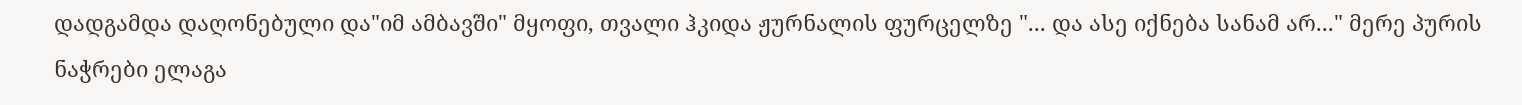დადგამდა დაღონებული და"იმ ამბავში" მყოფი, თვალი ჰკიდა ჟურნალის ფურცელზე "... და ასე იქნება სანამ არ..." მერე პურის ნაჭრები ელაგა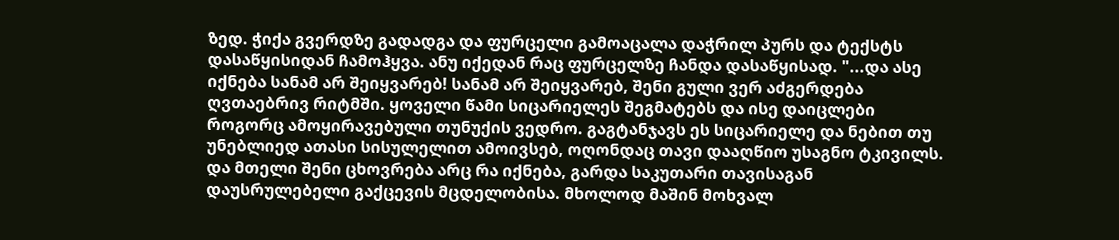ზედ. ჭიქა გვერდზე გადადგა და ფურცელი გამოაცალა დაჭრილ პურს და ტექსტს დასაწყისიდან ჩამოჰყვა. ანუ იქედან რაც ფურცელზე ჩანდა დასაწყისად. "...და ასე იქნება სანამ არ შეიყვარებ! სანამ არ შეიყვარებ, შენი გული ვერ აძგერდება ღვთაებრივ რიტმში. ყოველი წამი სიცარიელეს შეგმატებს და ისე დაიცლები როგორც ამოყირავებული თუნუქის ვედრო. გაგტანჯავს ეს სიცარიელე და ნებით თუ უნებლიედ ათასი სისულელით ამოივსებ, ოღონდაც თავი დააღწიო უსაგნო ტკივილს. და მთელი შენი ცხოვრება არც რა იქნება, გარდა საკუთარი თავისაგან დაუსრულებელი გაქცევის მცდელობისა. მხოლოდ მაშინ მოხვალ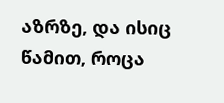აზრზე, და ისიც წამით, როცა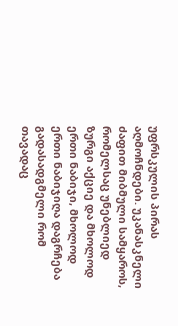უფრსკულის პირას აღმოჩნდები. უკანასკნელი ძაფით მიბმული სამყაროს, რომელსაც უნებლიედ ზურგი აქციე და მხოლოდ ერთი ნაბიჯი, მხოლოდ ერთი ნაბიჯიღა დაგრჩება გადასადგმელი რომ თავადაც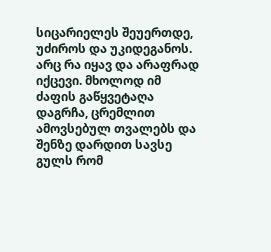სიცარიელეს შეუერთდე, უძიროს და უკიდეგანოს. არც რა იყავ და არაფრად იქცევი. მხოლოდ იმ ძაფის გაწყვეტაღა დაგრჩა, ცრემლით ამოვსებულ თვალებს და შენზე დარდით სავსე გულს რომ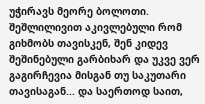უჭირავს მეორე ბოლოთი. შეშლილივით აკივლებული რომ გიხმობს თავისკენ, შენ კიდევ შეშინებული გარბიხარ და უკვე ვერ გაგირჩევია მისგან თუ საკუთარი თავისაგან... და საერთოდ საით,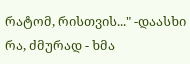რატომ, რისთვის..." -დაასხი რა, ძმურად - ხმა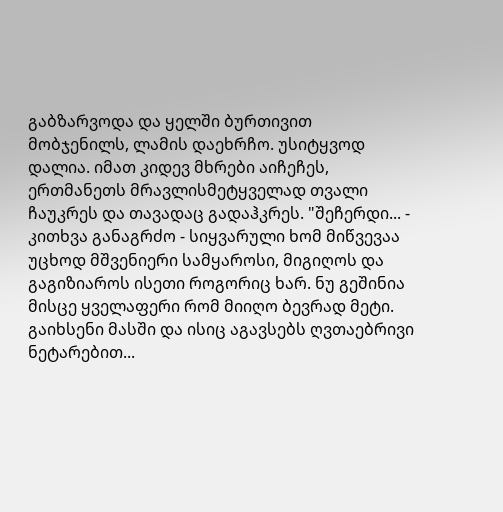გაბზარვოდა და ყელში ბურთივით მობჯენილს, ლამის დაეხრჩო. უსიტყვოდ დალია. იმათ კიდევ მხრები აიჩეჩეს, ერთმანეთს მრავლისმეტყველად თვალი ჩაუკრეს და თავადაც გადაჰკრეს. "შეჩერდი... - კითხვა განაგრძო - სიყვარული ხომ მიწვევაა უცხოდ მშვენიერი სამყაროსი, მიგიღოს და გაგიზიაროს ისეთი როგორიც ხარ. ნუ გეშინია მისცე ყველაფერი რომ მიიღო ბევრად მეტი. გაიხსენი მასში და ისიც აგავსებს ღვთაებრივი ნეტარებით...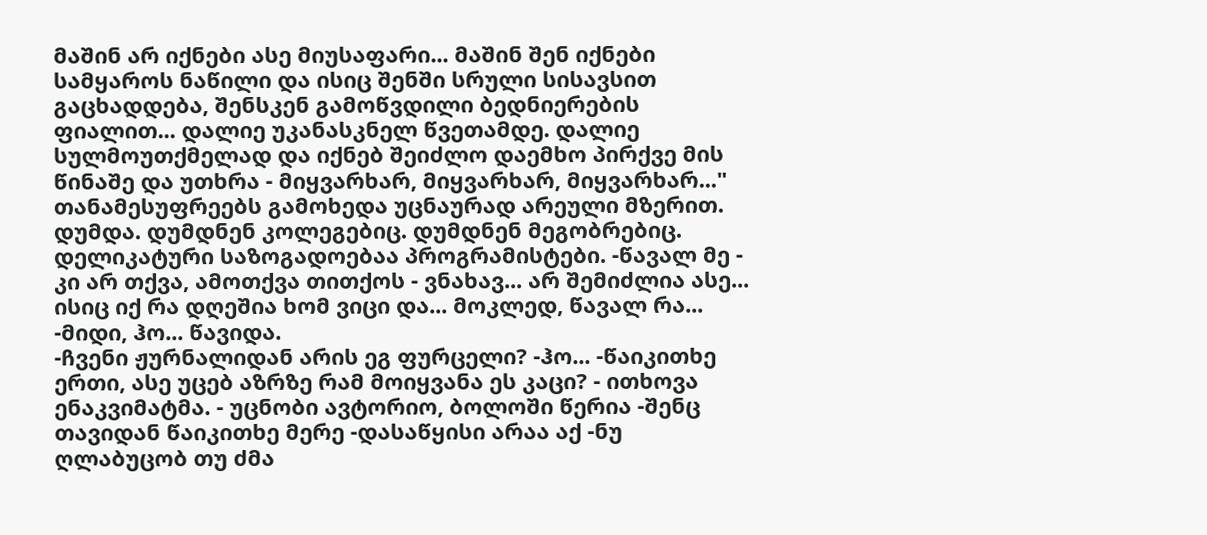მაშინ არ იქნები ასე მიუსაფარი... მაშინ შენ იქნები სამყაროს ნაწილი და ისიც შენში სრული სისავსით გაცხადდება, შენსკენ გამოწვდილი ბედნიერების ფიალით... დალიე უკანასკნელ წვეთამდე. დალიე სულმოუთქმელად და იქნებ შეიძლო დაემხო პირქვე მის წინაშე და უთხრა - მიყვარხარ, მიყვარხარ, მიყვარხარ..." თანამესუფრეებს გამოხედა უცნაურად არეული მზერით. დუმდა. დუმდნენ კოლეგებიც. დუმდნენ მეგობრებიც. დელიკატური საზოგადოებაა პროგრამისტები. -წავალ მე - კი არ თქვა, ამოთქვა თითქოს - ვნახავ... არ შემიძლია ასე... ისიც იქ რა დღეშია ხომ ვიცი და... მოკლედ, წავალ რა... -მიდი, ჰო... წავიდა.
-ჩვენი ჟურნალიდან არის ეგ ფურცელი? -ჰო... -წაიკითხე ერთი, ასე უცებ აზრზე რამ მოიყვანა ეს კაცი? - ითხოვა ენაკვიმატმა. - უცნობი ავტორიო, ბოლოში წერია -შენც თავიდან წაიკითხე მერე -დასაწყისი არაა აქ -ნუ ღლაბუცობ თუ ძმა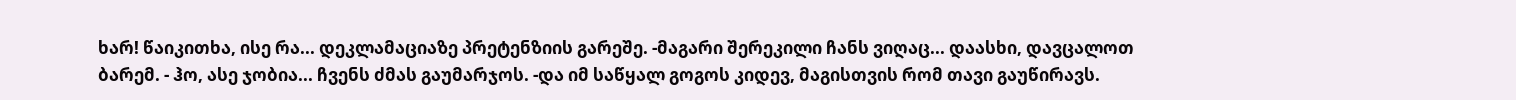ხარ! წაიკითხა, ისე რა... დეკლამაციაზე პრეტენზიის გარეშე. -მაგარი შერეკილი ჩანს ვიღაც... დაასხი, დავცალოთ ბარემ. - ჰო, ასე ჯობია... ჩვენს ძმას გაუმარჯოს. -და იმ საწყალ გოგოს კიდევ, მაგისთვის რომ თავი გაუწირავს.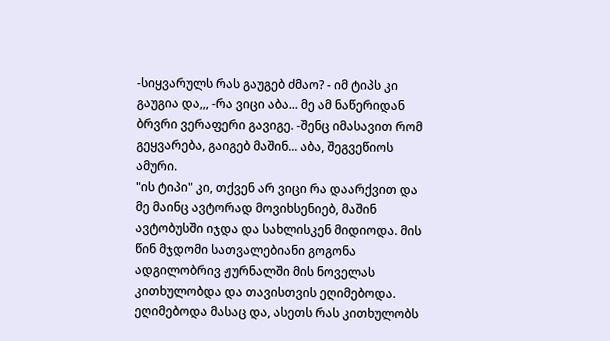-სიყვარულს რას გაუგებ ძმაო? - იმ ტიპს კი გაუგია და,,, -რა ვიცი აბა... მე ამ ნაწერიდან ბრვრი ვერაფერი გავიგე. -შენც იმასავით რომ გეყვარება, გაიგებ მაშინ... აბა, შეგვეწიოს ამური.
"ის ტიპი" კი, თქვენ არ ვიცი რა დაარქვით და მე მაინც ავტორად მოვიხსენიებ, მაშინ ავტობუსში იჯდა და სახლისკენ მიდიოდა. მის წინ მჯდომი სათვალებიანი გოგონა ადგილობრივ ჟურნალში მის ნოველას კითხულობდა და თავისთვის ეღიმებოდა. ეღიმებოდა მასაც და, ასეთს რას კითხულობს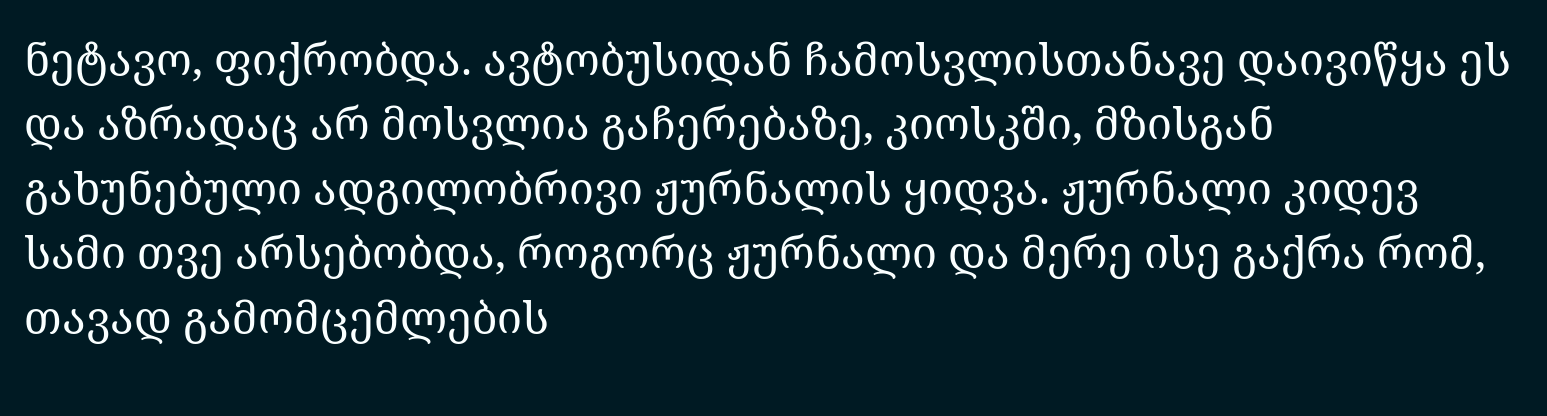ნეტავო, ფიქრობდა. ავტობუსიდან ჩამოსვლისთანავე დაივიწყა ეს და აზრადაც არ მოსვლია გაჩერებაზე, კიოსკში, მზისგან გახუნებული ადგილობრივი ჟურნალის ყიდვა. ჟურნალი კიდევ სამი თვე არსებობდა, როგორც ჟურნალი და მერე ისე გაქრა რომ, თავად გამომცემლების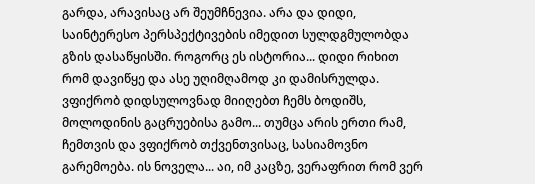გარდა, არავისაც არ შეუმჩნევია. არა და დიდი, საინტერესო პერსპექტივების იმედით სულდგმულობდა გზის დასაწყისში. როგორც ეს ისტორია... დიდი რიხით რომ დავიწყე და ასე უღიმღამოდ კი დამისრულდა. ვფიქრობ დიდსულოვნად მიიღებთ ჩემს ბოდიშს, მოლოდინის გაცრუებისა გამო... თუმცა არის ერთი რამ, ჩემთვის და ვფიქრობ თქვენთვისაც, სასიამოვნო გარემოება. ის ნოველა... აი, იმ კაცზე, ვერაფრით რომ ვერ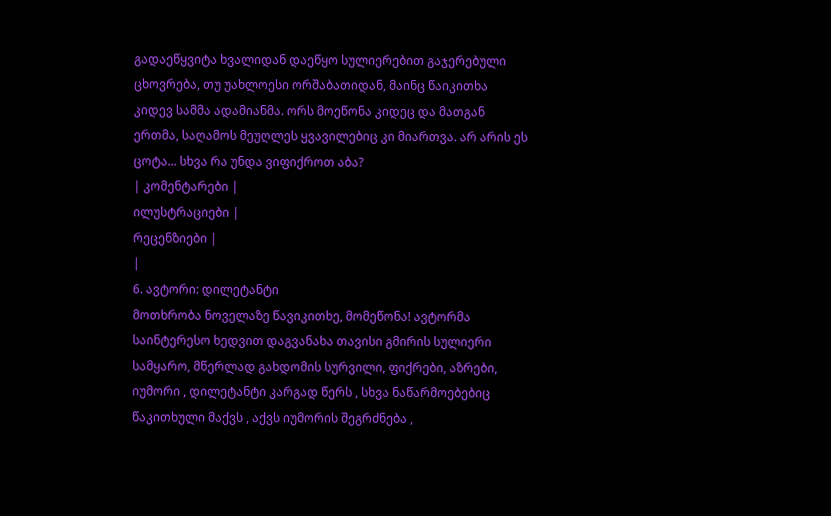გადაეწყვიტა ხვალიდან დაეწყო სულიერებით გაჯერებული ცხოვრება, თუ უახლოესი ორშაბათიდან, მაინც წაიკითხა კიდევ სამმა ადამიანმა. ორს მოეწონა კიდეც და მათგან ერთმა, საღამოს მეუღლეს ყვავილებიც კი მიართვა. არ არის ეს ცოტა... სხვა რა უნდა ვიფიქროთ აბა?
| კომენტარები |
ილუსტრაციები |
რეცენზიები |
|
6. ავტორი: დილეტანტი
მოთხრობა ნოველაზე წავიკითხე, მომეწონა! ავტორმა საინტერესო ხედვით დაგვანახა თავისი გმირის სულიერი სამყარო, მწერლად გახდომის სურვილი, ფიქრები, აზრები, იუმორი , დილეტანტი კარგად წერს , სხვა ნაწარმოებებიც წაკითხული მაქვს , აქვს იუმორის შეგრძნება ,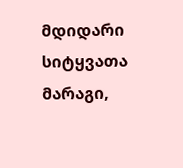მდიდარი სიტყვათა მარაგი,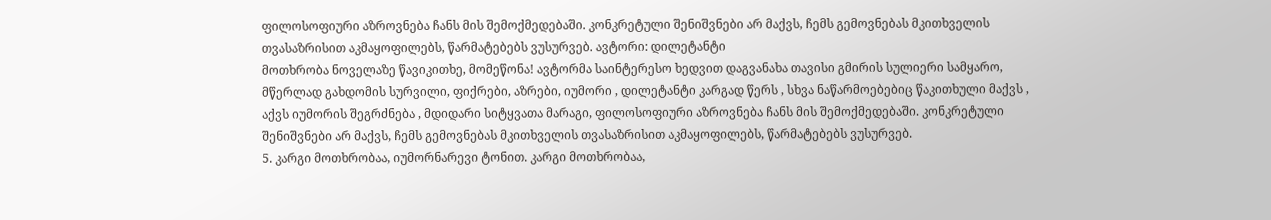ფილოსოფიური აზროვნება ჩანს მის შემოქმედებაში. კონკრეტული შენიშვნები არ მაქვს, ჩემს გემოვნებას მკითხველის თვასაზრისით აკმაყოფილებს, წარმატებებს ვუსურვებ. ავტორი: დილეტანტი
მოთხრობა ნოველაზე წავიკითხე, მომეწონა! ავტორმა საინტერესო ხედვით დაგვანახა თავისი გმირის სულიერი სამყარო, მწერლად გახდომის სურვილი, ფიქრები, აზრები, იუმორი , დილეტანტი კარგად წერს , სხვა ნაწარმოებებიც წაკითხული მაქვს , აქვს იუმორის შეგრძნება , მდიდარი სიტყვათა მარაგი, ფილოსოფიური აზროვნება ჩანს მის შემოქმედებაში. კონკრეტული შენიშვნები არ მაქვს, ჩემს გემოვნებას მკითხველის თვასაზრისით აკმაყოფილებს, წარმატებებს ვუსურვებ.
5. კარგი მოთხრობაა, იუმორნარევი ტონით. კარგი მოთხრობაა,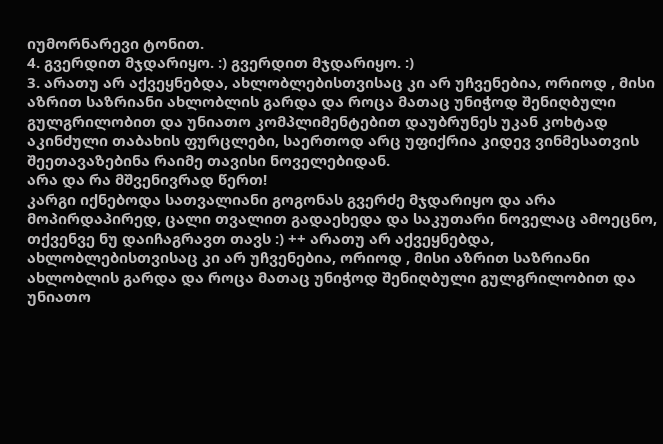იუმორნარევი ტონით.
4. გვერდით მჯდარიყო. :) გვერდით მჯდარიყო. :)
3. არათუ არ აქვეყნებდა, ახლობლებისთვისაც კი არ უჩვენებია, ორიოდ , მისი აზრით საზრიანი ახლობლის გარდა და როცა მათაც უნიჭოდ შენიღბული გულგრილობით და უნიათო კომპლიმენტებით დაუბრუნეს უკან კოხტად აკინძული თაბახის ფურცლები, საერთოდ არც უფიქრია კიდევ ვინმესათვის შეეთავაზებინა რაიმე თავისი ნოველებიდან.
არა და რა მშვენივრად წერთ!
კარგი იქნებოდა სათვალიანი გოგონას გვერძე მჯდარიყო და არა მოპირდაპირედ, ცალი თვალით გადაეხედა და საკუთარი ნოველაც ამოეცნო, თქვენვე ნუ დაიჩაგრავთ თავს :) ++ არათუ არ აქვეყნებდა, ახლობლებისთვისაც კი არ უჩვენებია, ორიოდ , მისი აზრით საზრიანი ახლობლის გარდა და როცა მათაც უნიჭოდ შენიღბული გულგრილობით და უნიათო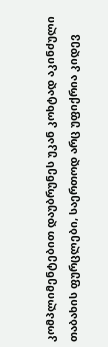კომპლიმენტებით დაუბრუნეს უკან კოხტად აკინძული თაბახის ფურცლები, საერთოდ არც უფიქრია კიდევ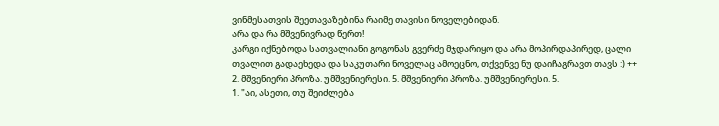ვინმესათვის შეეთავაზებინა რაიმე თავისი ნოველებიდან.
არა და რა მშვენივრად წერთ!
კარგი იქნებოდა სათვალიანი გოგონას გვერძე მჯდარიყო და არა მოპირდაპირედ, ცალი თვალით გადაეხედა და საკუთარი ნოველაც ამოეცნო, თქვენვე ნუ დაიჩაგრავთ თავს :) ++
2. მშვენიერი პროზა. უმშვენიერესი. 5. მშვენიერი პროზა. უმშვენიერესი. 5.
1. "აი, ასეთი, თუ შეიძლება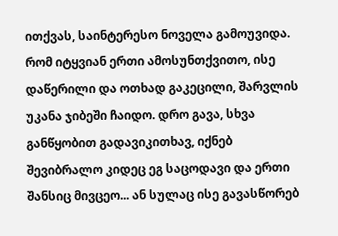ითქვას, საინტერესო ნოველა გამოუვიდა. რომ იტყვიან ერთი ამოსუნთქვითო, ისე დაწერილი და ოთხად გაკეცილი, შარვლის უკანა ჯიბეში ჩაიდო. დრო გავა, სხვა განწყობით გადავიკითხავ, იქნებ შევიბრალო კიდეც ეგ საცოდავი და ერთი შანსიც მივცეო... ან სულაც ისე გავასწორებ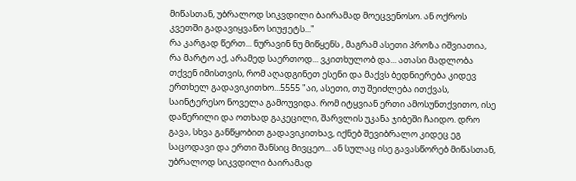მიწასთან, უბრალოდ სიკვდილი ბაირამად მოეცვენოსო. ან ოქროს კვეთში გადავიყვანო სიუჟეტს..."
რა კარგად წერთ... ნურავინ ნუ მიწყენს , მაგრამ ასეთი პროზა იშვიათია, რა მარტო აქ, არამედ საერთოდ... ვკითხულობ და... ათასი მადლობა თქვენ იმისთვის, რომ აღადგინეთ ესენი და მაქვს ბედნიერება კიდევ ერთხელ გადავიკითხო...5555 "აი, ასეთი, თუ შეიძლება ითქვას, საინტერესო ნოველა გამოუვიდა. რომ იტყვიან ერთი ამოსუნთქვითო, ისე დაწერილი და ოთხად გაკეცილი, შარვლის უკანა ჯიბეში ჩაიდო. დრო გავა, სხვა განწყობით გადავიკითხავ, იქნებ შევიბრალო კიდეც ეგ საცოდავი და ერთი შანსიც მივცეო... ან სულაც ისე გავასწორებ მიწასთან, უბრალოდ სიკვდილი ბაირამად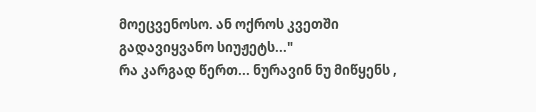მოეცვენოსო. ან ოქროს კვეთში გადავიყვანო სიუჟეტს..."
რა კარგად წერთ... ნურავინ ნუ მიწყენს ,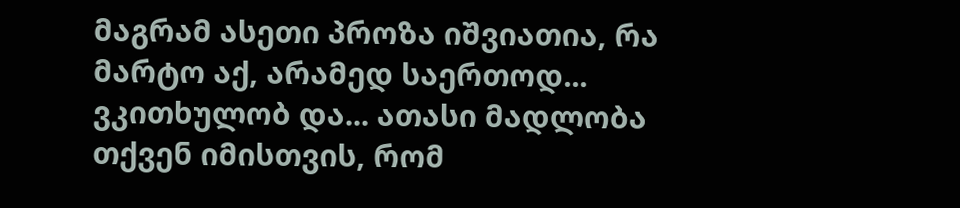მაგრამ ასეთი პროზა იშვიათია, რა მარტო აქ, არამედ საერთოდ... ვკითხულობ და... ათასი მადლობა თქვენ იმისთვის, რომ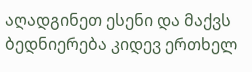აღადგინეთ ესენი და მაქვს ბედნიერება კიდევ ერთხელ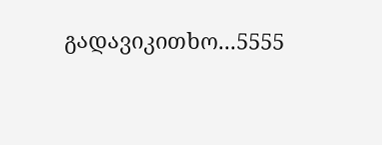გადავიკითხო...5555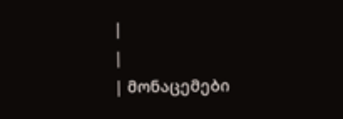|
|
| მონაცემები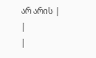არ არის |
|
|